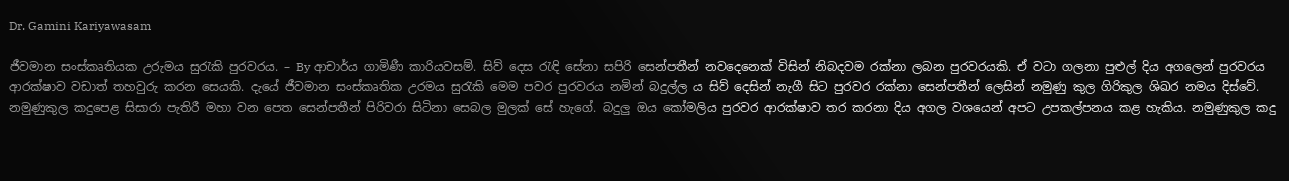Dr. Gamini Kariyawasam

ජීවමාන සංස්කෘතියක උරුමය සුරැකි පුරවරය. – By ආචාර්ය ගාමිණී කාරියවසම්. සිව් දෙස රැඳි සේනා සපිරි සෙන්පතීන් නවදෙනෙක් විසින් නිබදවම රක්නා ලබන පුරවරයකි. ඒ වටා ගලනා පුළුල් දිය අගලෙන් පුරවරය ආරක්ෂාව වඩාත් තහවුරු කරන සෙයකි. දැයේ ජීවමාන සංස්කෘතික උරමය සුරැකි මෙම පවර පුරවරය නමින් බදුල්ල ය සිව් දෙසින් නැගී සිට පුරවර රක්නා සෙන්පතීන් ලෙසින් නමුණු කුල ගිරිකුල ශිඛර නමය දිස්වේ. නමුණුකුල කදුපෙළ සිසාරා පැතිරී මහා වන පෙත සෙන්පතීන් පිරිවරා සිටිනා සෙබල මුලක් සේ හැගේ. බදුලු ඔය කෝමලිය පුරවර ආරක්ෂාව තර කරනා දිය අගල වශයෙන් අපට උපකල්පනය කළ හැකිය. නමුණුකුල කදු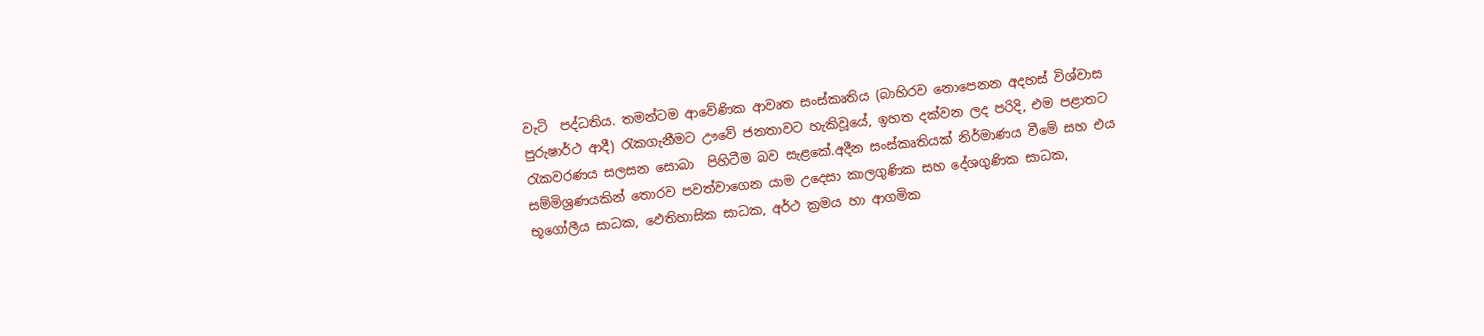වැටි  පද්ධතිය. තමන්ටම ආවේණික ආවෘත සංස්කෘතිය (බාහිරව නොපෙනන අදහස් විශ්වාස පුරුෂාර්ථ ආදී) රැකගැනීමට ඌවේ ජනතාවට හැකිවූයේ, ඉහත දක්වන ලද පරිදි, එම පළාතට රැකවරණය සලසන සොබා  පිහිටීම බව සැළකේ.අදීන සංස්කෘතියක් නිර්මාණය වීමේ සහ එය සම්මිශ්‍රණයකින් තොරව පවත්වාගෙන යාම උදෙසා කාලගුණික සහ දේශගුණික සාධක, භූගෝලීය සාධක, ඵෙතිහාසික සාධක, අර්ථ ක්‍රමය හා ආගමික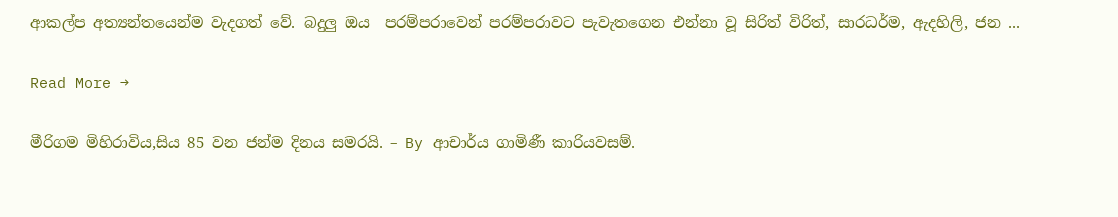ආකල්ප අත්‍යන්තයෙන්ම වැදගත් වේ. බදුලු ඔය  පරම්පරාවෙන් පරම්පරාවට පැවැතගෙන එන්නා වූ සිරිත් විරිත්, සාරධර්ම, ඇදහිලි, ජන ...

Read More →

මීරිගම මිහිරාවිය,සිය 85 වන ජන්ම දිනය සමරයි. – By ආචාර්ය ගාමිණී කාරියවසම්.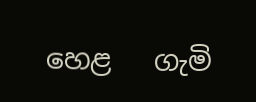හෙළ   ගැමි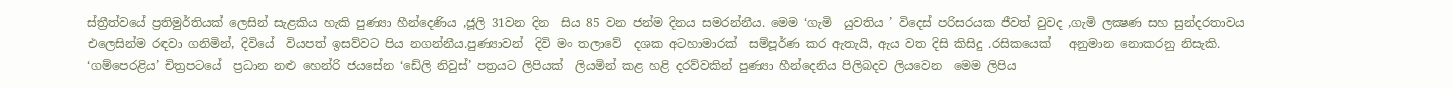ස්ත්‍රීත්වයේ ප්‍රතිමුර්තියක් ලෙසින් සැළකිය හැකි පුණ්‍යා හීන්දෙණිය ,ජූලි 31වන දින  සිය 85 වන ජන්ම දිනය සමරන්නීය. මෙම ‘ගැමි  යුවතිය ’ විදෙස් පරිසරයක ජීවත් වුවද ,ගැමි ලක්‍ෂණ සහ සුන්දරතාවය එලෙසින්ම රඳවා ගනිමින්, දිවියේ  වියපත් ඉසව්වට පිය නගන්නීය.පුණ්‍යාවන්  දිවි මං තලාවේ  දශක අටහාමාරක්  සම්පූර්ණ කර ඇතැයි, ඇය වත දිසි කිසිදු .රසිකයෙක්   අනුමාන නොකරනු නිසැකි.  ‘ගම්පෙරළිය’ චිත්‍රපටයේ  ප්‍රධාන නළු හෙන්රි ජයසේන ‘ඩේලි නිවුස්’ පත්‍රයට ලිපියක්  ලියමින් කළ හළි දරව්වකින් පුණ්‍යා හීන්දෙනිය පිලිබදව ලියවෙන  මෙම ලිපිය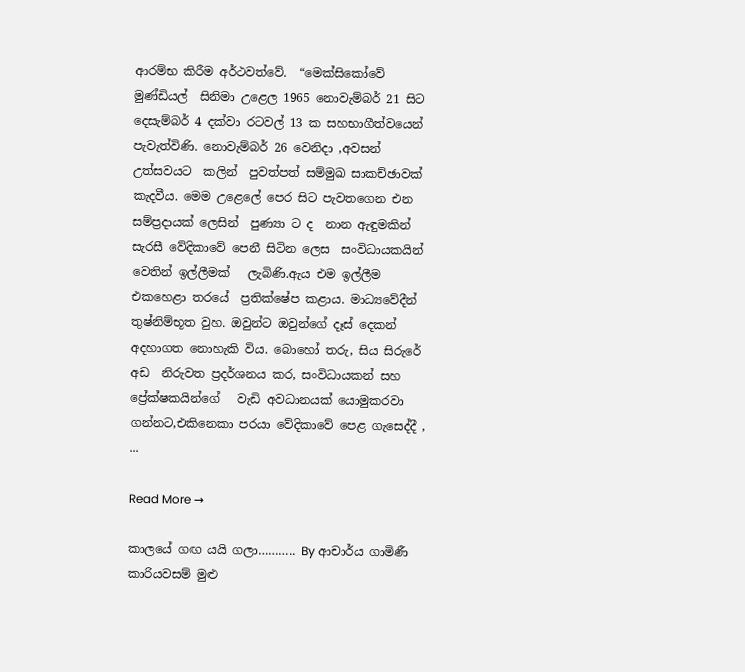ආරම්භ කිරීම අර්ථවත්වේ.  “මෙක්සිකෝවේ මුණ්ඩියල්  සිනිමා උළෙල 1965 නොවැම්බර් 21 සිට දෙසැම්බර් 4 දක්වා රටවල් 13 ක සහභාගීත්වයෙන්  පැවැත්විණි. නොවැම්බර් 26 වෙනිදා ,අවසන් උත්සවයට  කලින්  පුවත්පත් සම්මුඛ සාකච්ඡාවක් කැදවීය. මෙම උළෙලේ පෙර සිට පැවතගෙන එන සම්ප්‍රදායක් ලෙසින්  පුණ්‍යා ට ද  නාන ඇඳුමකින් සැරසී වේදිකාවේ පෙනී සිටින ලෙස  සංවිධායකයින් වෙතින් ඉල්ලීමක්   ලැබිණි.ඇය එම ඉල්ලීම එකහෙළා තරයේ  ප්‍රතික්ෂේප කළාය. මාධ්‍යවේදීන් තුෂ්නිම්භූත වුහ. ඔවුන්ට ඔවුන්ගේ දෑස් දෙකන්  අදහාගත නොහැකි විය. බොහෝ තරු, සිය සිරුරේ අඩ  නිරුවත ප්‍රදර්ශනය කර, සංවිධායකන් සහ ප්‍රේක්ෂකයින්ගේ   වැඩි අවධානයක් යොමුකරවා ගන්නට,එකිනෙකා පරයා වේදිකාවේ පෙළ ගැසෙද්දී , ...

Read More →

කාලයේ ගඟ යයි ගලා……….. By ආචාර්ය ගාමිණී කාරියවසම් මුළු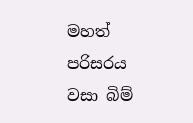මහත් පරිසරය වසා බිම්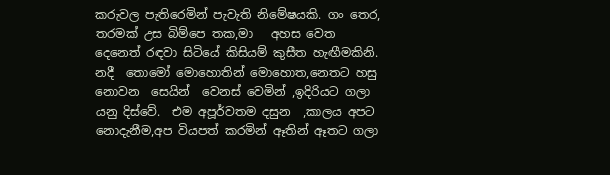කරුවල පැතිරෙමින් පැවැති නිමේෂයකි. ගං තෙර, තරමක් උස බිම්පෙ තක,මා   අහස වෙත  දෙනෙත් රඳවා සිටියේ කිසියම් කුසීත හැඟීමකිනි.  නදී  තොමෝ මොහොතින් මොහොත,නෙතට හසු නොවන  සෙයින්  වෙනස් වෙමින් ,ඉදිරියට ගලා යනු දිස්වේ.  එම අපූර්වතම දසුන  ,කාලය අපට නොදැනීම,අප වියපත් කරමින් ඈතින් ඈතට ගලා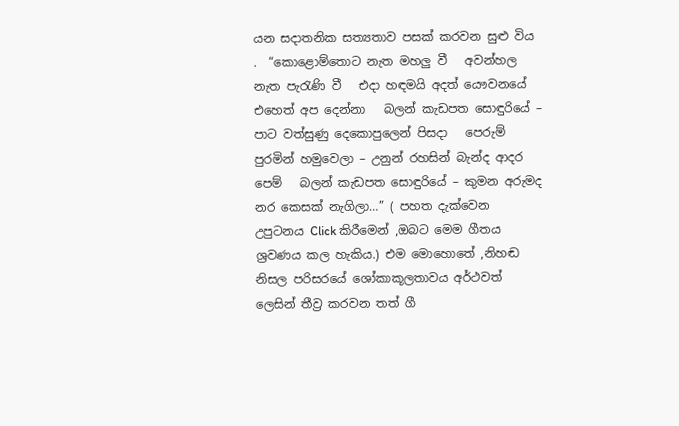යන සදාතනික සත්‍යතාව පසක් කරවන සුළු විය .  “කොළොම්තොට නැත මහලු වී   අවන්හල නැත පැරැණි වී   එදා හඳමයි අදත් යෞවනයේ   එහෙත් අප දෙන්නා   බලන් කැඩපත සොඳුරියේ – පාට වත්සුණු දෙකොපුලෙන් පිසදා   පෙරුම් පුරමින් හමුවෙලා – උනුන් රහසින් බැන්ද ආදර පෙම්   බලන් කැඩපත සොඳුරියේ – කුමන අරුමද   නර කෙසක් නැගිලා…” ( පහත දැක්වෙන උපුටනය Click කිරීමෙන් ,ඔබට මෙම ගීතය ශ්‍රවණය කල හැකිය.) එම මොහොතේ ,නිහඬ නිසල පරිසරයේ ශෝකාකූලතාවය අර්ථවත් ලෙසින් තීව්‍ර කරවන තත් ගී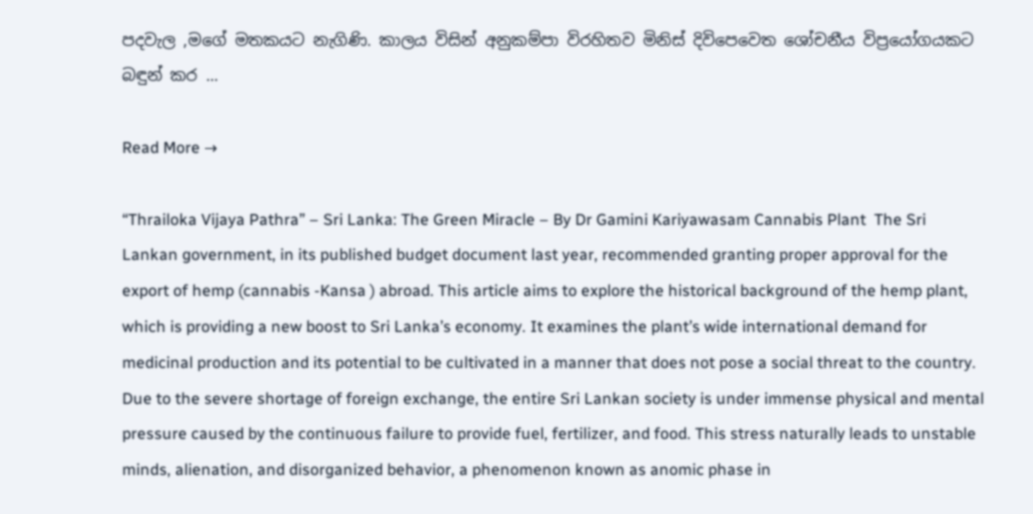පදවැල ,මගේ මතකයට නැගිණි. කාලය විසින් අනුකම්පා විරහිතව මිනිස් දිවිපෙවෙත ශෝචනීය විප්‍රයෝගයකට බඳුන් කර ...

Read More →

“Thrailoka Vijaya Pathra” – Sri Lanka: The Green Miracle – By Dr Gamini Kariyawasam Cannabis Plant  The Sri Lankan government, in its published budget document last year, recommended granting proper approval for the export of hemp (cannabis -Kansa ) abroad. This article aims to explore the historical background of the hemp plant, which is providing a new boost to Sri Lanka’s economy. It examines the plant’s wide international demand for medicinal production and its potential to be cultivated in a manner that does not pose a social threat to the country. Due to the severe shortage of foreign exchange, the entire Sri Lankan society is under immense physical and mental pressure caused by the continuous failure to provide fuel, fertilizer, and food. This stress naturally leads to unstable minds, alienation, and disorganized behavior, a phenomenon known as anomic phase in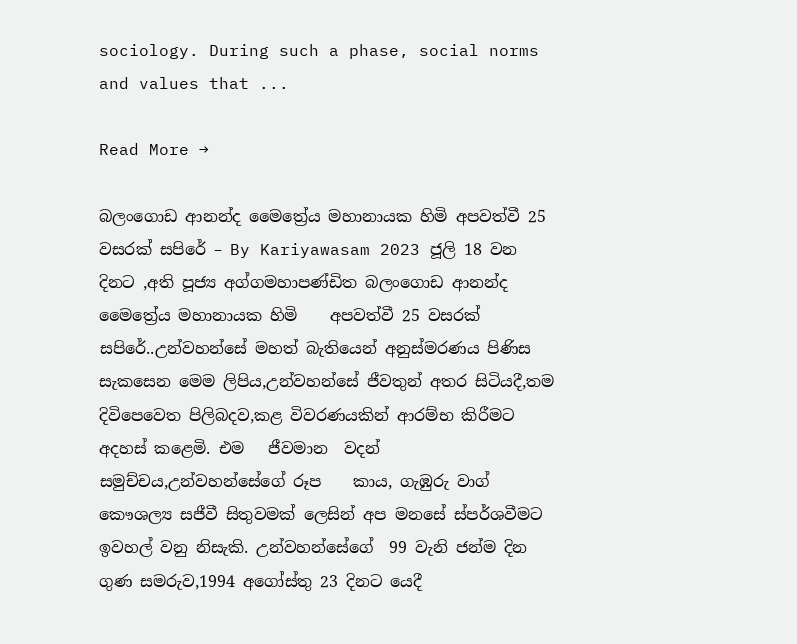sociology. During such a phase, social norms and values that ...

Read More →

බලංගොඩ ආනන්ද මෛත්‍රේය මහානායක හිමි අපවත්වී 25 වසරක් සපිරේ – By Kariyawasam 2023 ජූලි 18 වන දිනට ,අති පූජ්‍ය අග්ගමහාපණ්ඩිත බලංගොඩ ආනන්ද මෛත්‍රේය මහානායක හිමි    අපවත්වී 25 වසරක් සපිරේ..උන්වහන්සේ මහත් බැතියෙන් අනුස්මරණය පිණිස සැකසෙන මෙම ලිපිය,උන්වහන්සේ ජීවතුන් අතර සිටියදී,තම දිවිපෙවෙත පිලිබදව,කළ විවරණයකින් ආරම්භ කිරීමට අදහස් කළෙමි. එම   ජීවමාන  වදන්  සමුච්චය,උන්වහන්සේගේ රූප    කාය, ගැඹුරු වාග් කෞශල්‍ය සජීවී සිතුවමක් ලෙසින් අප මනසේ ස්පර්ශවීමට  ඉවහල් වනු නිසැකි. උන්වහන්සේගේ  99 වැනි ජන්ම දින ගුණ සමරුව,1994 අගෝස්තු 23 දිනට යෙදී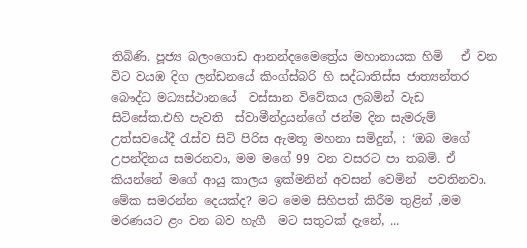තිබිණි. පූජ්‍ය බලංගොඩ ආනන්දමෛත්‍රේය මහානායක හිමි   ඒ වන විට වයඹ දිග ලන්ඩනයේ කිංග්ස්බරි හි සද්ධාතිස්ස ජාත්‍යන්තර බෞද්ධ මධ්‍යස්ථානයේ  වස්සාන විවේකය ලබමින් වැඩ  සිටිසේක.එහි පැවති  ස්වාමීන්ද්‍රයන්ගේ ජන්ම දින සැමරුම් උත්සවයේදී රැස්ව සිටි පිරිස ඇමතූ මහනා සමිදුන්, : ‘ඔබ මගේ උපන්දිනය සමරනවා, මම මගේ 99 වන වසරට පා තබමි. ඒ කියන්නේ මගේ ආයු කාලය ඉක්මනින් අවසන් වෙමින්  පවතිනවා. මේක සමරන්න දෙයක්ද? මට මෙම සිහිපත් කිරීම තුළින් ,මම මරණයට ළං වන බව හැගී  මට සතුටක් දැනේ, ...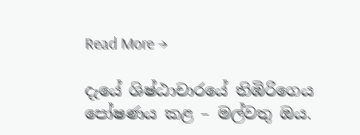Read More →

දැයේ ශිෂ්ඨාචාරයේ තිඹිරිගෙය පෝෂණය කළ – මල්වතු ඔය.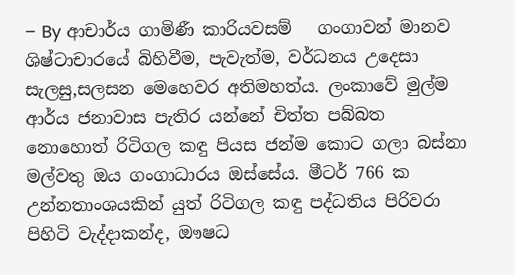– By ආචාර්ය ගාමිණී කාරියවසම්   ගංගාවන් මානව ශිෂ්ටාචාරයේ බිහිවීම, පැවැත්ම, වර්ධනය උදෙසා සැලසු,සලසන මෙහෙවර අතිමහත්ය. ලංකාවේ මුල්ම ආර්ය ජනාවාස පැතිර යන්නේ චිත්ත පබ්බත නොහොත් රිටිගල කඳු පියස ජන්ම කොට ගලා බස්නා මල්වතු ඔය ගංගාධාරය ඔස්සේය. මීටර් 766 ක උන්නතාංශයකින් යුත් රිටිගල කඳු පද්ධතිය පිරිවරා පිහිටි වැද්දාකන්ද, ඖෂධ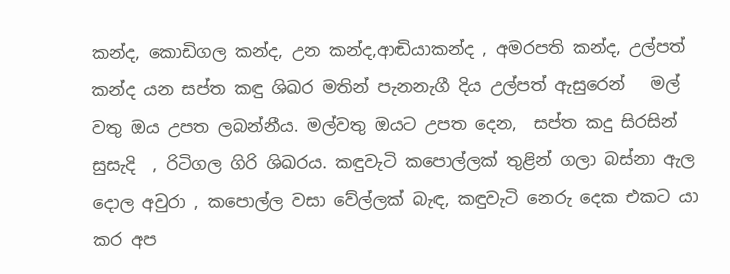කන්ද, කොඩිගල කන්ද, උන කන්ද,ආඬියාකන්ද , අමරපති කන්ද, උල්පත් කන්ද යන සප්ත කඳු ශිඛර මතින් පැනනැගී දිය උල්පත් ඇසුරෙන්   මල් වතු ඔය උපත ලබන්නීය. මල්වතු ඔයට උපත දෙන,  සප්ත කදු සිරසින් සුසැදි  , රිටිගල ගිරි ශිඛරය. කඳුවැටි කපොල්ලක් තුළින් ගලා බස්නා ඇල දොල අවුරා , කපොල්ල වසා වේල්ලක් බැඳ, කඳුවැටි නෙරු දෙක එකට යා කර අප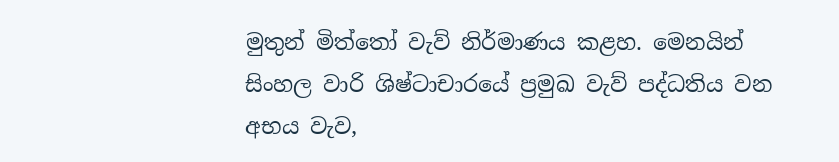මුතුන් මිත්තෝ වැව් නිර්මාණය කළහ. මෙනයින්  සිංහල වාරි ශිෂ්ටාචාරයේ ප්‍රමුඛ වැව් පද්ධතිය වන අභය වැව,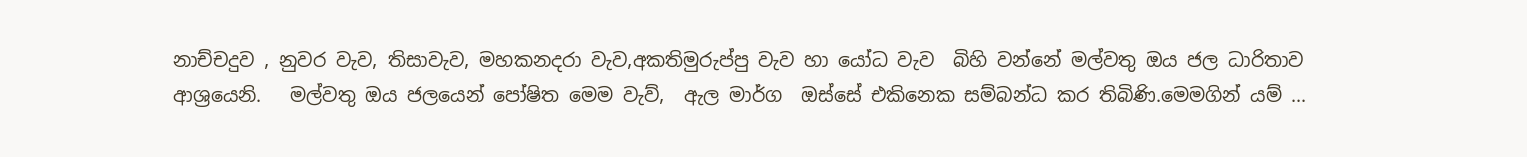නාච්චදුව , නුවර වැව, තිසාවැව, මහකනදරා වැව,අකතිමුරුප්පු වැව හා යෝධ වැව  බිහි වන්නේ මල්වතු ඔය ජල ධාරිතාව  ආශ්‍රයෙනි.   මල්වතු ඔය ජලයෙන් පෝෂිත මෙම වැව්,  ඇල මාර්ග  ඔස්සේ එකිනෙක සම්බන්ධ කර තිබිණි.මෙමගින් යම් ...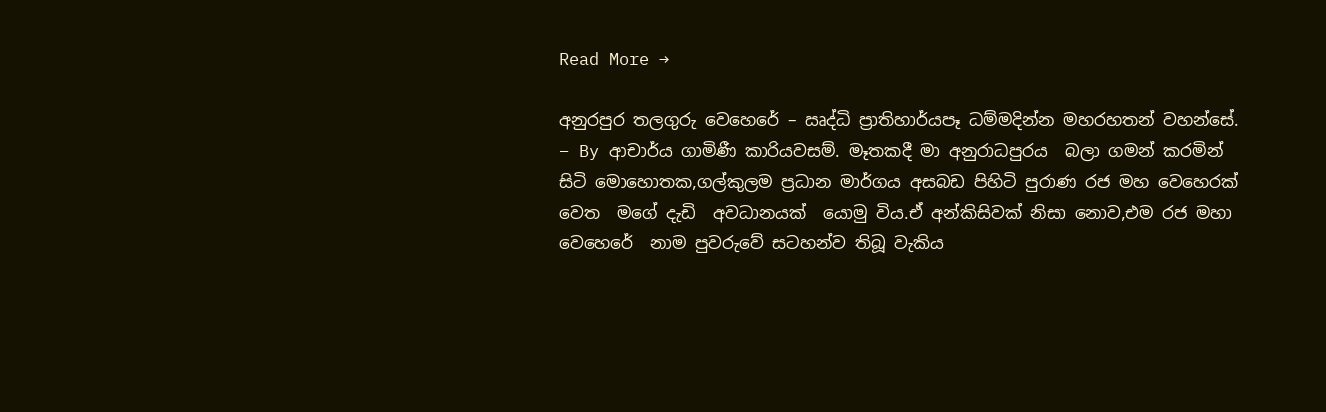Read More →

අනුරපුර තලගුරු වෙහෙරේ – ඍද්ධි ප්‍රාතිහාර්යපෑ ධම්මදින්න මහරහතන් වහන්සේ. – By ආචාර්ය ගාමිණී කාරියවසම්. මෑතකදී මා අනුරාධපුරය  බලා ගමන් කරමින් සිටි මොහොතක,ගල්කුලම ප්‍රධාන මාර්ගය අසබඩ පිහිටි පුරාණ රජ මහ වෙහෙරක් වෙත  මගේ දැඩි  අවධානයක්  යොමු විය.ඒ අන්කිසිවක් නිසා නොව,එම රජ මහා වෙහෙරේ  නාම පුවරුවේ සටහන්ව තිබූ වැකිය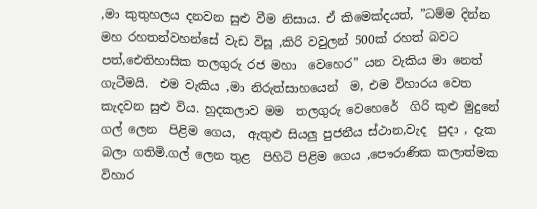,මා කුතුහලය දනවන සුළු වීම නිසාය. ඒ කිමෙක්දයත්, ”ධම්ම දින්න මහ රහතන්වහන්සේ වැඩ විසූ ,කිරි වවුලන් 500ක් රහත් බවට පත්,ඓතිහාසික තලගුරු රජ මහා  වෙහෙර” යන වැකිය මා නෙත් ගැටීමයි.  එම වැකිය ,මා නිරුත්සාහයෙන්  ම, එම විහාරය වෙත කැදවන සුළු විය. හුදකලාව මම  තලගුරු වෙහෙරේ  ගිරි කුළු මුදුනේ ගල් ලෙන  පිළිම ගෙය,  ඇතුළු සියලු පුජනීය ස්ථාන,වැද  පුදා , දැක බලා ගතිමි.ගල් ලෙන තුළ  පිහිටි පිළිම ගෙය ,පෞරාණික කලාත්මක විහාර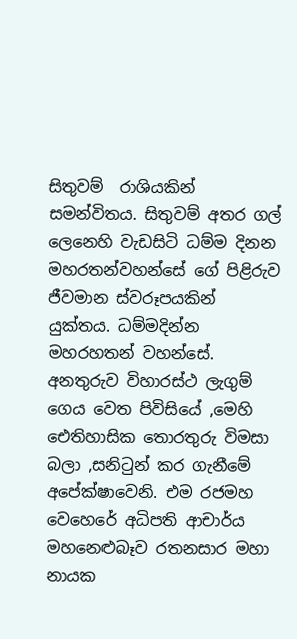සිතුවම්  රාශියකින් සමන්විතය. සිතුවම් අතර ගල් ලෙනෙහි වැඩසිටි ධම්ම දිනන මහරතන්වහන්සේ ගේ පිළිරුව ජීවමාන ස්වරූපයකින් යුක්තය. ධම්මදින්න මහරහතන් වහන්සේ. අනතුරුව විහාරස්ථ ලැගුම් ගෙය වෙත පිවිසියේ ,මෙහි ඓතිහාසික තොරතුරු විමසා බලා ,සනිටුන් කර ගැනීමේ අපේක්ෂාවෙනි. එම රජමහ වෙහෙරේ අධිපති ආචාර්ය මහනෙළුබෑව රතනසාර මහා නායක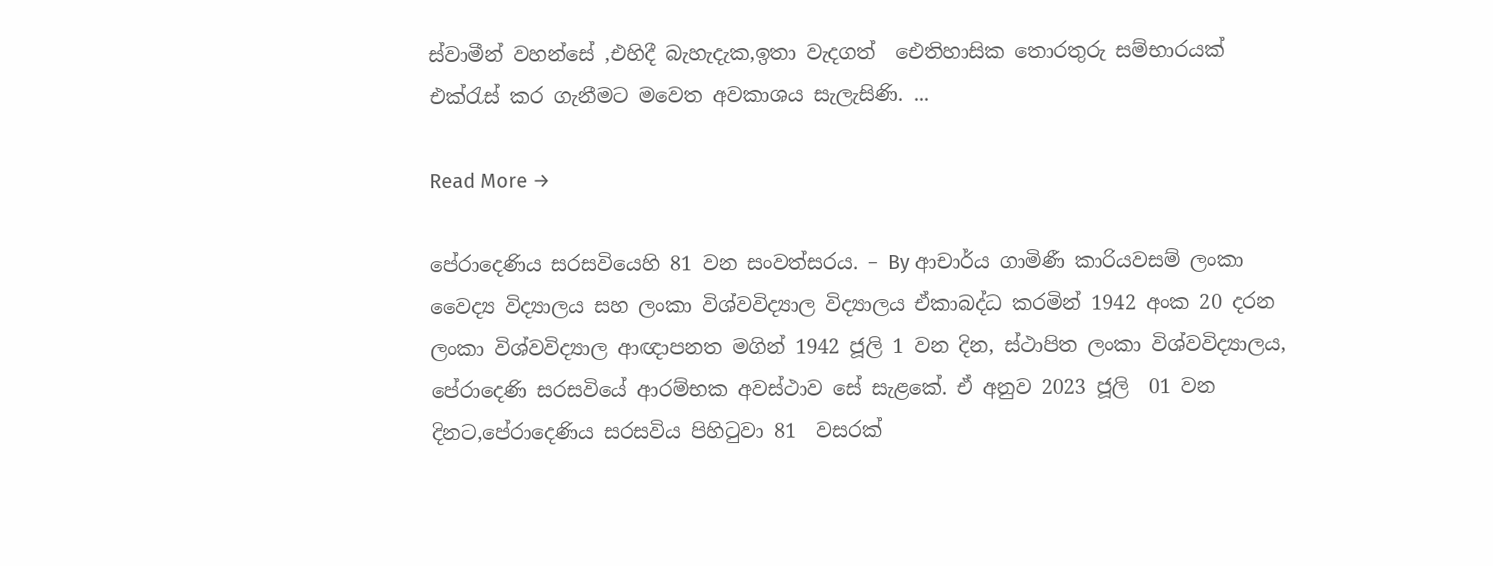ස්වාමීන් වහන්සේ ,එහිදී බැහැදැක,ඉතා වැදගත්  ඓතිහාසික තොරතුරු සම්භාරයක් එක්රැස් කර ගැනීමට මවෙත අවකාශය සැලැසිණි. ...

Read More →

පේරාදෙණිය සරසවියෙහි 81 වන සංවත්සරය. – By ආචාර්ය ගාමිණී කාරියවසම් ලංකා වෛද්‍ය විද්‍යාලය සහ ලංකා විශ්වවිද්‍යාල විද්‍යාලය ඒකාබද්ධ කරමින් 1942 අංක 20 දරන ලංකා විශ්වවිද්‍යාල ආඥාපනත මගින් 1942 ජූලි 1 වන දින, ස්ථාපිත ලංකා විශ්වවිද්‍යාලය,  පේරාදෙණි සරසවියේ ආරම්භක අවස්ථාව සේ සැළකේ. ඒ අනුව 2023 ජූලි  01 වන දිනට,පේරාදෙණිය සරසවිය පිහිටුවා 81  වසරක්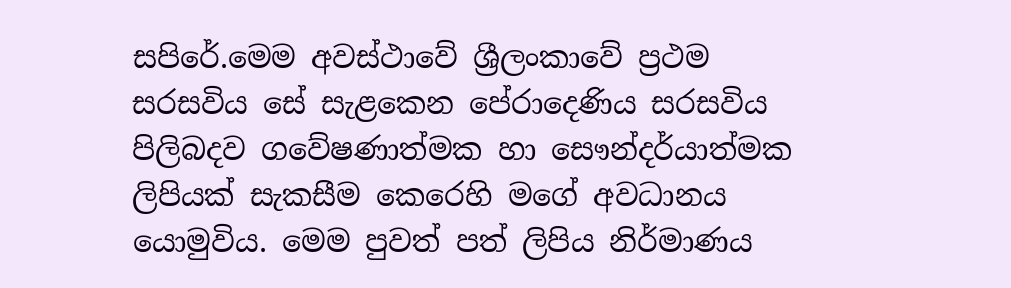සපිරේ.මෙම අවස්ථාවේ ශ්‍රීලංකාවේ ප්‍රථම සරසවිය සේ සැළකෙන පේරාදෙණිය සරසවිය පිලිබදව ගවේෂණාත්මක හා සෞන්දර්යාත්මක ලිපියක් සැකසීම කෙරෙහි මගේ අවධානය යොමුවිය. මෙම පුවත් පත් ලිපිය නිර්මාණය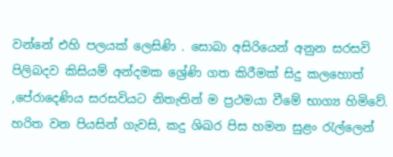වන්නේ එහි පලයක් ලෙසිණි . සොබා අසිරියෙන් අනුන සරසවි පිලිබදව කිසියම් අන්දමක ශ්‍රේණි ගත කිරීමක් සිදු කලහොත් ,පේරාදෙණිය සරසවියට නිතැතින් ම ප්‍රථමයා වීමේ භාග්‍ය හිමිවේ. හරිත වන පියසින් ගැවසි, කදු ශිඛර පිස හමන සුළං රැල්ලෙන්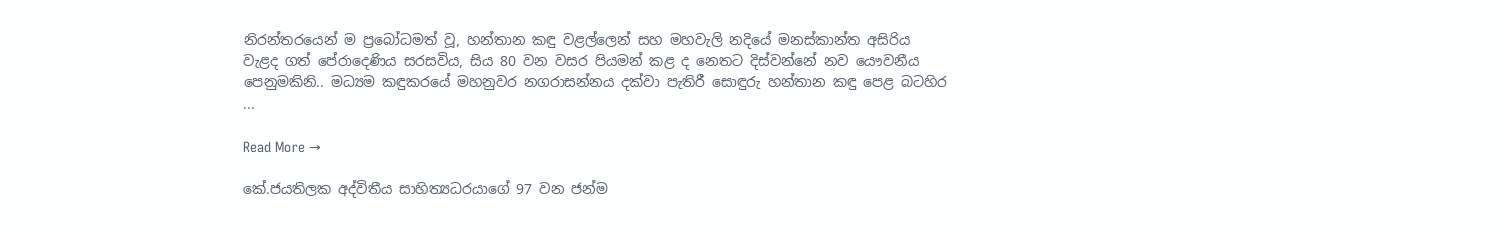නිරන්තරයෙන් ම ප්‍රබෝධමත් වූ, හන්තාන කඳු වළල්ලෙන් සහ මහවැලි නදියේ මනස්කාන්ත අසිරිය වැළද ගත් පේරාදෙණිය සරසවිය, සිය 80 වන වසර පියමන් කළ ද නෙතට දිස්වන්නේ නව යෞවනීය පෙනුමකිනි.. මධ්‍යම කඳුකරයේ මහනුවර නගරාසන්නය දක්වා පැතිරී සොඳුරු හන්තාන කඳු පෙළ බටහිර ...

Read More →

කේ.ජයතිලක අද්විතීය සාහිත්‍යධරයාගේ 97 වන ජන්ම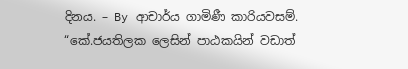දිනය. – By ආචාර්ය ගාමිණී කාරියවසම්. “කේ.ජයතිලක ලෙසින් පාඨකයින් වඩාත්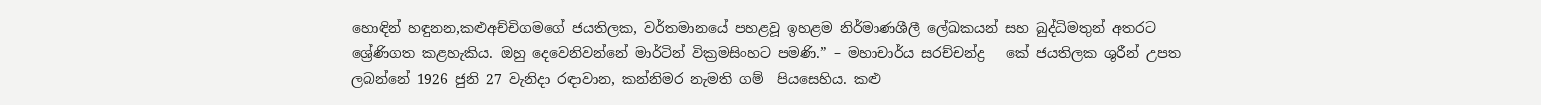හොඳින් හඳුනන,කළුඅච්චිගමගේ ජයතිලක, වර්තමානයේ පහළවූ ඉහළම නිර්මාණශීලී ලේඛකයන් සහ බුද්ධිමතුන් අතරට ශ්‍රේණිගත කළහැකිය. ඔහු දෙවෙනිවන්නේ මාර්ටින් වික්‍රමසිංහට පමණි.” – මහාචාර්ය සරච්චන්ද්‍ර   කේ ජයතිලක ශුරීන් උපත ලබන්නේ 1926 ජුනි 27 වැනිදා රඳාවාන, කන්නිමර නැමති ගම්  පියසෙහිය. කළු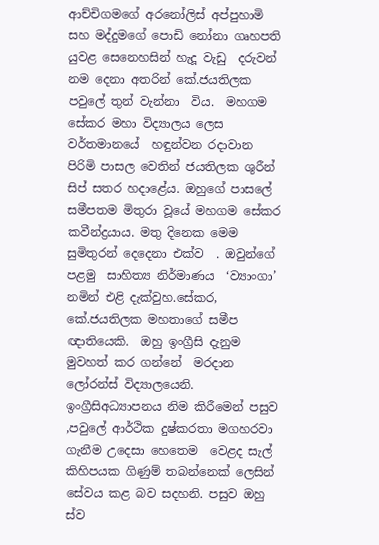ආච්චිගමගේ අරනෝලිස් අප්පුහාමි සහ මද්දුමගේ පොඩි නෝනා ගෘහපති යුවළ සෙනෙහසින් හැදූ වැඩු  දරුවන් නම දෙනා අතරින් කේ.ජයතිලක  පවුලේ තුන් වැන්නා  විය.  මහගම සේකර මහා විද්‍යාලය ලෙස වර්තමානයේ  හඳුන්වන රදාවාන පිරිමි පාසල වෙතින් ජයතිලක ශුරීන් සිප් සතර හදාළේය. ඔහුගේ පාසලේ  සමීපතම මිතුරා වූයේ මහගම සේකර  කවීන්ද්‍රයාය. මතු දිනෙක මෙම සුමිතුරන් දෙදෙනා එක්ව  . ඔවුන්ගේ පළමු  සාහිත්‍ය නිර්මාණය  ‘ව්‍යාංගා’   නමින් එළි දැක්වුහ.සේකර, කේ.ජයතිලක මහතාගේ සමීප  ඥාතියෙකි.  ඔහු ඉංග්‍රීසි දැනුම මුවහත් කර ගන්නේ  මරදාන  ලෝරන්ස් විද්‍යාලයෙනි.  ඉංග්‍රීසිඅධ්‍යාපනය නිම කිරීමෙන් පසුව ,පවුලේ ආර්ථික දුෂ්කරතා මගහරවා ගැනීම උදෙසා හෙතෙම  වෙළද සැල්  කිහිපයක ගිණුම් තබන්නෙක් ලෙසින් සේවය කළ බව සදහනි. පසුව ඔහු ස්ව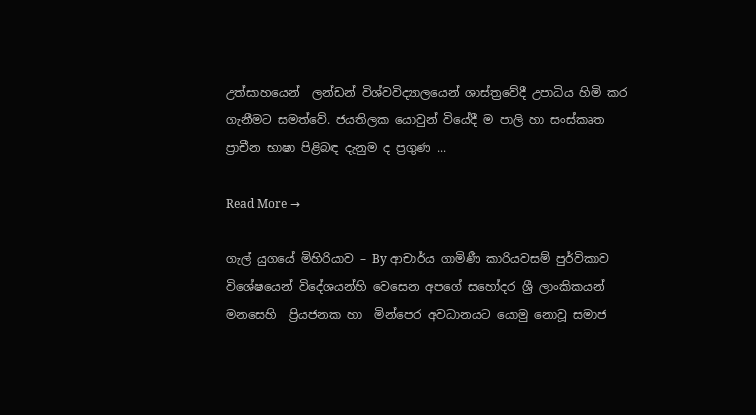උත්සාහයෙන්  ලන්ඩන් විශ්වවිද්‍යාලයෙන් ශාස්ත්‍රවේදී උපාධිය හිමි කර ගැනීමට සමත්වේ. ජයතිලක යොවුන් වියේදී ම පාලි හා සංස්කෘත  ප්‍රාචීන භාෂා පිළිබඳ දැනුම ද ප්‍රගුණ ...

Read More →

ගැල් යුගයේ මිහිරියාව – By ආචාර්ය ගාමිණී කාරියවසම් පුර්විකාව  විශේෂයෙන් විදේශයන්හි වෙසෙන අපගේ සහෝදර ශ්‍රී ලාංකිකයන් මනසෙහි  ප්‍රියජනක හා  මින්පෙර අවධානයට යොමු නොවූ සමාජ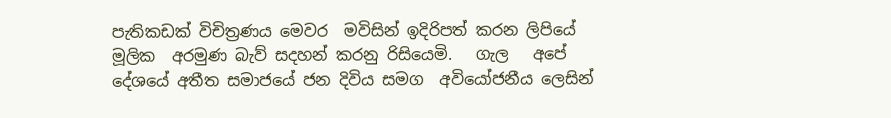පැතිකඩක් විචිත්‍රණය මෙවර  මවිසින් ඉදිරිපත් කරන ලිපියේ මූලික  අරමුණ බැව් සදහන් කරනු රිසියෙමි.   ගැල   අපේ දේශයේ අතීත සමාජයේ ජන දිවිය සමග  අවියෝජනීය ලෙසින්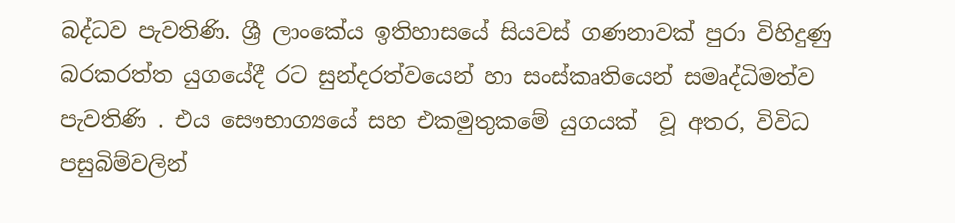බද්ධව පැවතිණි. ශ්‍රී ලාංකේය ඉතිහාසයේ සියවස් ගණනාවක් පුරා විහිදුණු බරකරත්ත යුගයේදී රට සුන්දරත්වයෙන් හා සංස්කෘතියෙන් සමෘද්ධිමත්ව පැවතිණි . එය සෞභාග්‍යයේ සහ එකමුතුකමේ යුගයක්  වූ අතර, විවිධ පසුබිම්වලින්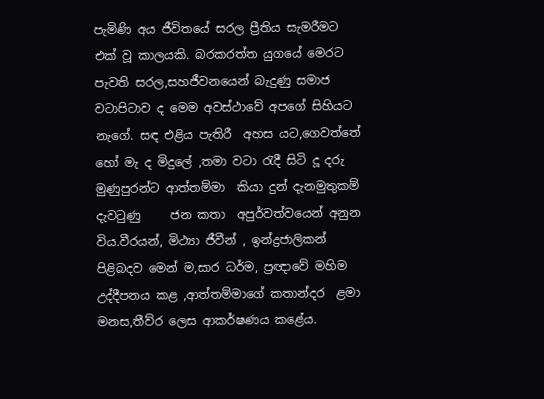පැමිණි අය ජීවිතයේ සරල ප්‍රීතිය සැමරීමට එක් වූ කාලයකි. බරකරත්ත යුගයේ මෙරට පැවති සරල,සහජීවනයෙන් බැදුණු සමාජ වටාපිටාව ද මෙම අවස්ථාවේ අපගේ සිහියට නැගේ. සඳ එළිය පැතිරී  අහස යට,ගෙවත්තේ හෝ මැ ද මිදුලේ ,තමා වටා රැදී සිටි දූ දරු මුණුපුරන්ට ආත්තම්මා  කියා දුන් දැනමුතුකම් දැවටුණු     ජන කතා  අපුර්වත්වයෙන් අනුන විය.වීරයන්, මිථ්‍යා ජීවීන් , ඉන්ද්‍රජාලිකන් පිළිබදව මෙන් ම,සාර ධර්ම, ප්‍රඥාවේ මහිම උද්දීපනය කළ ,ආත්තම්මාගේ කතාන්දර  ළමා මනස,තීව්ර ලෙස ආකර්ෂණය කළේය.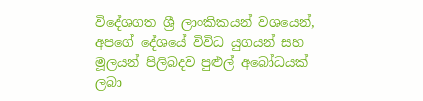විදේශගත ශ්‍රී ලාංකිකයන් වශයෙන්, අපගේ දේශයේ විවිධ යුගයන් සහ  මූලයන් පිලිබදව පුළුල් අබෝධයක් ලබා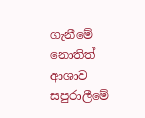ගැනීමේ නොතිත් ආශාව  සපුරාලීමේ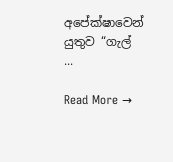අපේක්ෂාවෙන් යුතුව “ගැල් ...

Read More →